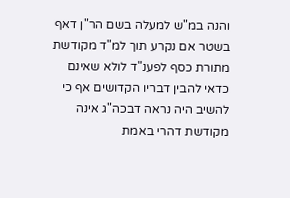והנה במ"ש למעלה בשם הר"ן דאף בשטר אם נקרע תוך למ"ד מקודשת מתורת כסף לפענ"ד לולא שאינם כדאי להבין דבריו הקדושים אף כי להשיב היה נראה דבכה"ג אינה מקודשת דהרי באמת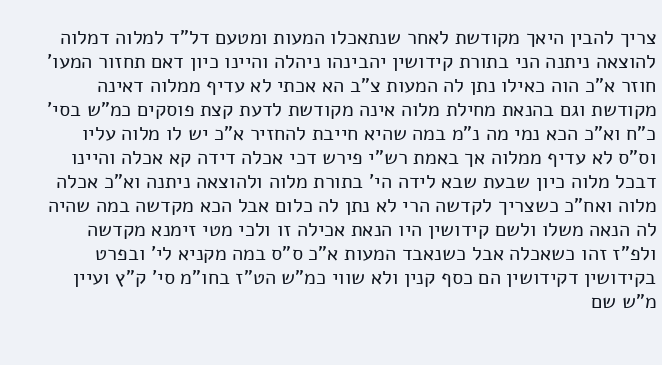צריך להבין היאך מקודשת לאחר שנתאכלו המעות ומטעם דל"ד למלוה דמלוה להוצאה ניתנה הני בתורת קידושין יהבינהו ניהלה והיינו כיון דאם תחזור המעו' חוזר א"כ הוה כאילו נתן לה המעות צ"ב הא אכתי לא עדיף ממלוה דאינה מקודשת וגם בהנאת מחילת מלוה אינה מקודשת לדעת קצת פוסקים כמ"ש בסי' כ"ח וא"כ הכא נמי מה נ"מ במה שהיא חייבת להחזיר א"כ יש לו מלוה עליו וס"ס לא עדיף ממלוה אך באמת רש"י פירש דכי אכלה דידה קא אכלה והיינו דבכל מלוה כיון שבעת שבא לידה הי' בתורת מלוה ולהוצאה ניתנה וא"כ אכלה מלוה ואח"כ כשצריך לקדשה הרי לא נתן לה כלום אבל הכא מקדשה במה שהיה לה הנאה משלו ולשם קידושין היו הנאת אכילה זו ולכי מטי זימנא מקדשה ולפ"ז זהו כשאכלה אבל כשנאבד המעות א"כ ס"ס במה מקניא לי' ובפרט בקידושין דקידושין הם כסף קנין ולא שווי כמ"ש הט"ז בחו"מ סי' ק"ץ ועיין מ"ש שם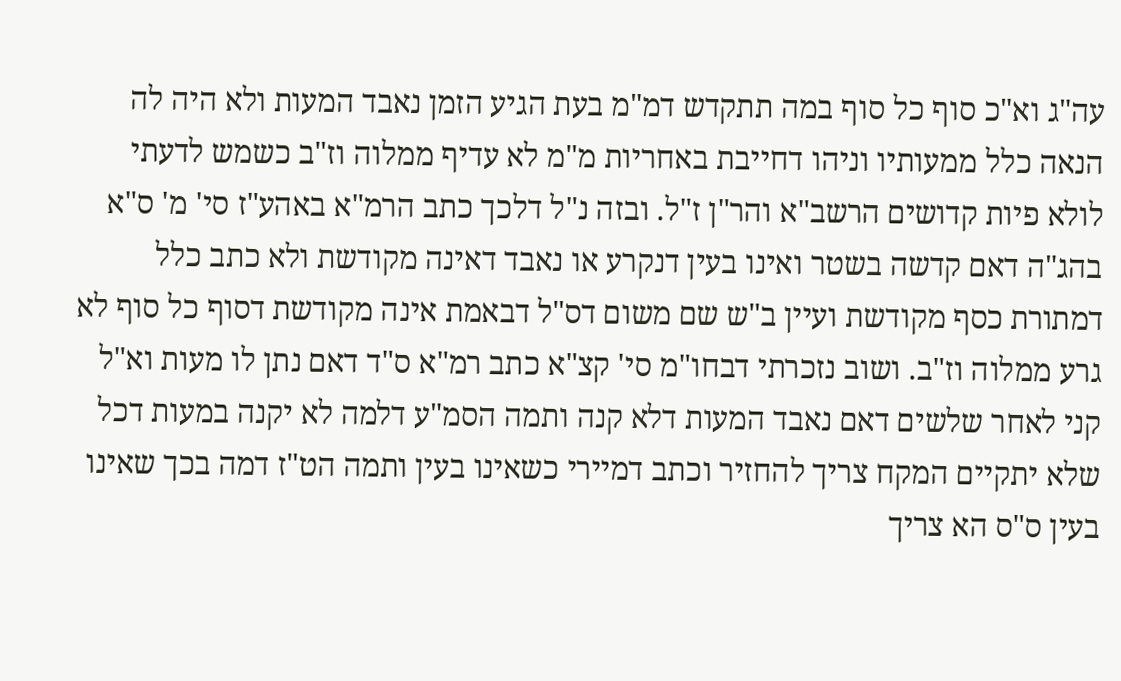עה"ג וא"כ סוף כל סוף במה תתקדש דמ"מ בעת הגיע הזמן נאבד המעות ולא היה לה הנאה כלל ממעותיו וניהו דחייבת באחריות מ"מ לא עדיף ממלוה וז"ב כשמש לדעתי לולא פיות קדושים הרשב"א והר"ן ז"ל. ובזה נ"ל דלכך כתב הרמ"א באהע"ז סי' מ' ס"א בהג"ה דאם קדשה בשטר ואינו בעין דנקרע או נאבד דאינה מקודשת ולא כתב כלל דמתורת כסף מקודשת ועיין ב"ש שם משום דס"ל דבאמת אינה מקודשת דסוף כל סוף לא גרע ממלוה וז"ב. ושוב נזכרתי דבחו"מ סי' קצ"א כתב רמ"א ס"ד דאם נתן לו מעות וא"ל קני לאחר שלשים דאם נאבד המעות דלא קנה ותמה הסמ"ע דלמה לא יקנה במעות דכל שלא יתקיים המקח צריך להחזיר וכתב דמיירי כשאינו בעין ותמה הט"ז דמה בכך שאינו בעין ס"ס הא צריך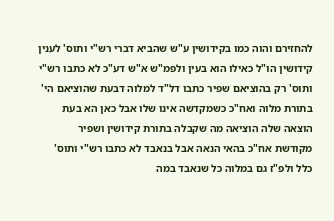להחזירם והוה כמו בקידושין ע"ש שהביא דברי רש"י ותוס' לענין קידושין הו"ל כאילו הוא בעין ולפמ"ש א"ש דע"כ לא כתבו רש"י ותוס' רק בהוציאם שפיר כתבו דל"ד למלוה דבעת שהוציאם הי' בתורת מלוה ואח"כ כשמקדשה אינו שלו אבל כאן הא בעת הוצאה שלה הוציאה מה שקבלה בתורת קידושין ושפיר מקודשת אח"כ בהאי הנאה אבל בנאבד לא כתבו רש"י ותוס' כלל ולפ"ז גם במלוה כל שנאבד במה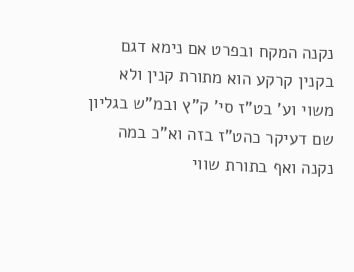נקנה המקח ובפרט אם נימא דגם בקנין קרקע הוא מתורת קנין ולא משוי וע' בט"ז סי' ק"ץ ובמ"ש בגליון שם דעיקר כהט"ז בזה וא"כ במה נקנה ואף בתורת שווי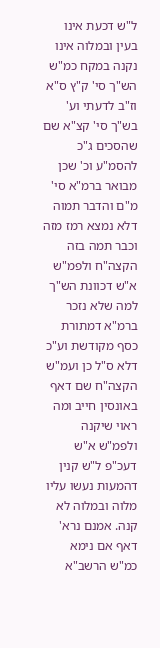ל"ש דכעת אינו בעין ובמלוה אינו נקנה במקח כמ"ש הש"ך סי' ק"ץ ס"א וז"ב לדעתי וע' בש"ך סי' קצ"א שם שהסכים ג"כ להסמ"ע וכ' שכן מבואר ברמ"א סי' מ"ם והדבר תמוה דלא נמצא רמז מזה וכבר תמה בזה הקצה"ח ולפמ"ש א"ש דכוונת הש"ך למה שלא נזכר ברמ"א דמתורת כסף מקודשת וע"כ דלא ס"ל כן ועמ"ש הקצה"ח שם דאף באונסין חייב ומה ראוי שיקנה ולפמ"ש א"ש דעכ"פ ל"ש קנין דהמעות נעשו עליו מלוה ובמלוה לא קנה. אמנם נרא' דאף אם נימא כמ"ש הרשב"א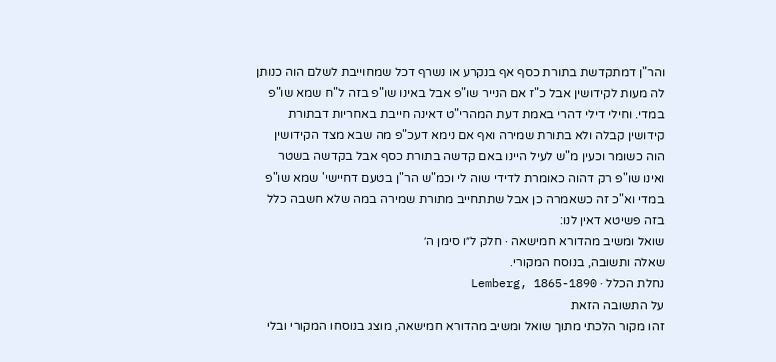והר"ן דמתקדשת בתורת כסף אף בנקרע או נשרף דכל שמחוייבת לשלם הוה כנותן לה מעות לקידושין אבל כ"ז אם הנייר שו"פ אבל באינו שו"פ בזה ל"ח שמא שו"פ במדי. וחילי דילי דהרי באמת דעת המהרי"ט דאינה חייבת באחריות דבתורת קידושין קבלה ולא בתורת שמירה ואף אם נימא דעכ"פ מה שבא מצד הקידושין הוה כשומר וכעין מ"ש לעיל היינו באם קדשה בתורת כסף אבל בקדשה בשטר ואינו שו"פ רק דהוה כאומרת לדידי שוה לי וכמ"ש הר"ן בטעם דחיישי' שמא שו"פ במדי וא"כ זה כשאמרה כן אבל שתתחייב מתורת שמירה במה שלא חשבה כלל בזה פשיטא דאין לנו:
שואל ומשיב מהדורא חמישאה · חלק ל״ו סימן ה׳
שאלה ותשובה, בנוסח המקורי.
נחלת הכלל · Lemberg, 1865-1890
על התשובה הזאת
זהו מקור הלכתי מתוך שואל ומשיב מהדורא חמישאה, מוצג בנוסחו המקורי ובלי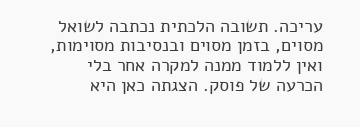עריכה. תשובה הלכתית נכתבה לשואל מסוים, בזמן מסוים ובנסיבות מסוימות, ואין ללמוד ממנה למקרה אחר בלי הכרעה של פוסק. הצגתה כאן היא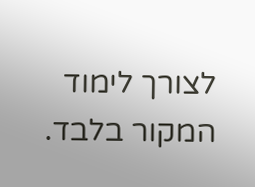לצורך לימוד המקור בלבד.